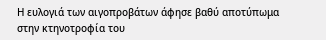Η ευλογιά των αιγοπροβάτων άφησε βαθύ αποτύπωμα στην κτηνοτροφία του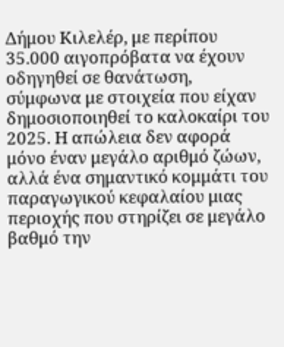Δήμου Κιλελέρ, με περίπου 35.000 αιγοπρόβατα να έχουν οδηγηθεί σε θανάτωση, σύμφωνα με στοιχεία που είχαν δημοσιοποιηθεί το καλοκαίρι του 2025. Η απώλεια δεν αφορά μόνο έναν μεγάλο αριθμό ζώων, αλλά ένα σημαντικό κομμάτι του παραγωγικού κεφαλαίου μιας περιοχής που στηρίζει σε μεγάλο βαθμό την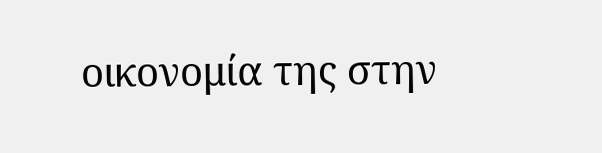οικονομία της στην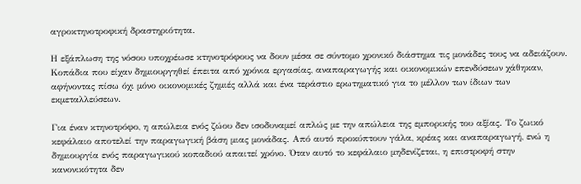αγροκτηνοτροφική δραστηριότητα.

Η εξάπλωση της νόσου υποχρέωσε κτηνοτρόφους να δουν μέσα σε σύντομο χρονικό διάστημα τις μονάδες τους να αδειάζουν. Κοπάδια που είχαν δημιουργηθεί έπειτα από χρόνια εργασίας, αναπαραγωγής και οικονομικών επενδύσεων χάθηκαν, αφήνοντας πίσω όχι μόνο οικονομικές ζημιές αλλά και ένα τεράστιο ερωτηματικό για το μέλλον των ίδιων των εκμεταλλεύσεων.

Για έναν κτηνοτρόφο, η απώλεια ενός ζώου δεν ισοδυναμεί απλώς με την απώλεια της εμπορικής του αξίας. Το ζωικό κεφάλαιο αποτελεί την παραγωγική βάση μιας μονάδας. Από αυτό προκύπτουν γάλα, κρέας και αναπαραγωγή, ενώ η δημιουργία ενός παραγωγικού κοπαδιού απαιτεί χρόνο. Όταν αυτό το κεφάλαιο μηδενίζεται, η επιστροφή στην κανονικότητα δεν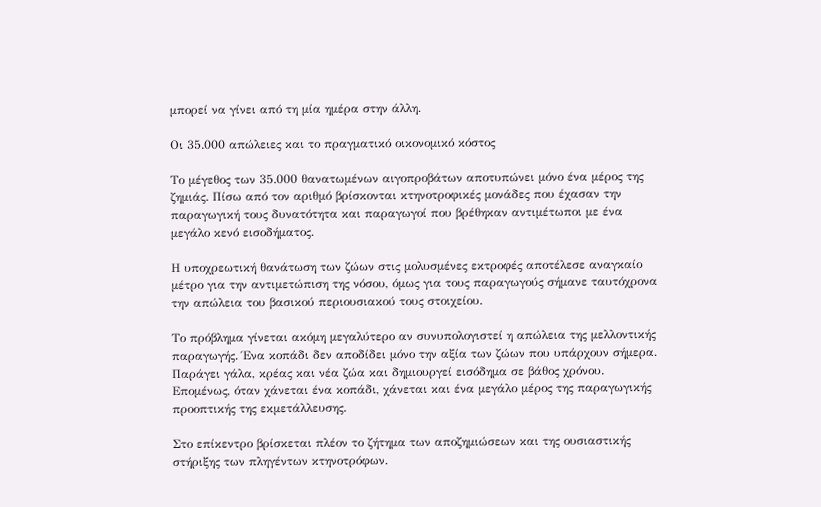μπορεί να γίνει από τη μία ημέρα στην άλλη.

Οι 35.000 απώλειες και το πραγματικό οικονομικό κόστος

Το μέγεθος των 35.000 θανατωμένων αιγοπροβάτων αποτυπώνει μόνο ένα μέρος της ζημιάς. Πίσω από τον αριθμό βρίσκονται κτηνοτροφικές μονάδες που έχασαν την παραγωγική τους δυνατότητα και παραγωγοί που βρέθηκαν αντιμέτωποι με ένα μεγάλο κενό εισοδήματος.

Η υποχρεωτική θανάτωση των ζώων στις μολυσμένες εκτροφές αποτέλεσε αναγκαίο μέτρο για την αντιμετώπιση της νόσου, όμως για τους παραγωγούς σήμανε ταυτόχρονα την απώλεια του βασικού περιουσιακού τους στοιχείου.

Το πρόβλημα γίνεται ακόμη μεγαλύτερο αν συνυπολογιστεί η απώλεια της μελλοντικής παραγωγής. Ένα κοπάδι δεν αποδίδει μόνο την αξία των ζώων που υπάρχουν σήμερα. Παράγει γάλα, κρέας και νέα ζώα και δημιουργεί εισόδημα σε βάθος χρόνου. Επομένως, όταν χάνεται ένα κοπάδι, χάνεται και ένα μεγάλο μέρος της παραγωγικής προοπτικής της εκμετάλλευσης.

Στο επίκεντρο βρίσκεται πλέον το ζήτημα των αποζημιώσεων και της ουσιαστικής στήριξης των πληγέντων κτηνοτρόφων.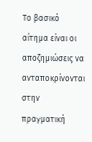Το βασικό αίτημα είναι οι αποζημιώσεις να ανταποκρίνονται στην πραγματική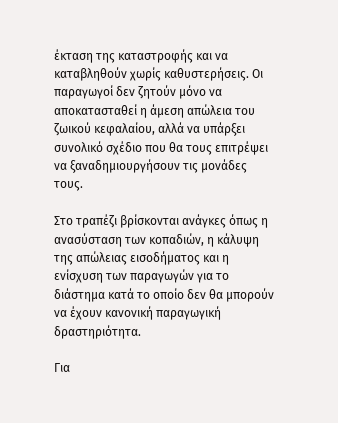έκταση της καταστροφής και να καταβληθούν χωρίς καθυστερήσεις. Οι παραγωγοί δεν ζητούν μόνο να αποκατασταθεί η άμεση απώλεια του ζωικού κεφαλαίου, αλλά να υπάρξει συνολικό σχέδιο που θα τους επιτρέψει να ξαναδημιουργήσουν τις μονάδες τους.

Στο τραπέζι βρίσκονται ανάγκες όπως η ανασύσταση των κοπαδιών, η κάλυψη της απώλειας εισοδήματος και η ενίσχυση των παραγωγών για το διάστημα κατά το οποίο δεν θα μπορούν να έχουν κανονική παραγωγική δραστηριότητα.

Για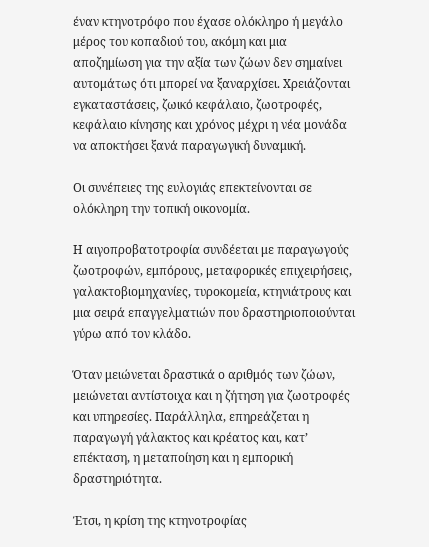έναν κτηνοτρόφο που έχασε ολόκληρο ή μεγάλο μέρος του κοπαδιού του, ακόμη και μια αποζημίωση για την αξία των ζώων δεν σημαίνει αυτομάτως ότι μπορεί να ξαναρχίσει. Χρειάζονται εγκαταστάσεις, ζωικό κεφάλαιο, ζωοτροφές, κεφάλαιο κίνησης και χρόνος μέχρι η νέα μονάδα να αποκτήσει ξανά παραγωγική δυναμική.

Οι συνέπειες της ευλογιάς επεκτείνονται σε ολόκληρη την τοπική οικονομία.

Η αιγοπροβατοτροφία συνδέεται με παραγωγούς ζωοτροφών, εμπόρους, μεταφορικές επιχειρήσεις, γαλακτοβιομηχανίες, τυροκομεία, κτηνιάτρους και μια σειρά επαγγελματιών που δραστηριοποιούνται γύρω από τον κλάδο.

Όταν μειώνεται δραστικά ο αριθμός των ζώων, μειώνεται αντίστοιχα και η ζήτηση για ζωοτροφές και υπηρεσίες. Παράλληλα, επηρεάζεται η παραγωγή γάλακτος και κρέατος και, κατ’ επέκταση, η μεταποίηση και η εμπορική δραστηριότητα.

Έτσι, η κρίση της κτηνοτροφίας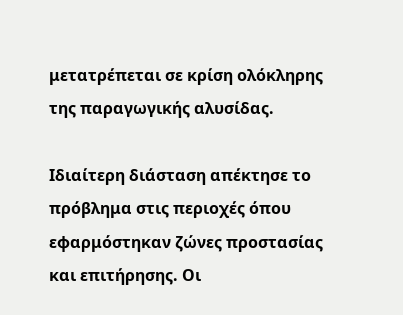μετατρέπεται σε κρίση ολόκληρης της παραγωγικής αλυσίδας.

Ιδιαίτερη διάσταση απέκτησε το πρόβλημα στις περιοχές όπου εφαρμόστηκαν ζώνες προστασίας και επιτήρησης. Οι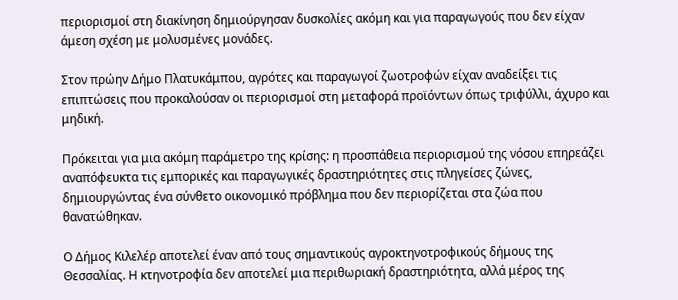περιορισμοί στη διακίνηση δημιούργησαν δυσκολίες ακόμη και για παραγωγούς που δεν είχαν άμεση σχέση με μολυσμένες μονάδες.

Στον πρώην Δήμο Πλατυκάμπου, αγρότες και παραγωγοί ζωοτροφών είχαν αναδείξει τις επιπτώσεις που προκαλούσαν οι περιορισμοί στη μεταφορά προϊόντων όπως τριφύλλι, άχυρο και μηδική.

Πρόκειται για μια ακόμη παράμετρο της κρίσης: η προσπάθεια περιορισμού της νόσου επηρεάζει αναπόφευκτα τις εμπορικές και παραγωγικές δραστηριότητες στις πληγείσες ζώνες, δημιουργώντας ένα σύνθετο οικονομικό πρόβλημα που δεν περιορίζεται στα ζώα που θανατώθηκαν.

Ο Δήμος Κιλελέρ αποτελεί έναν από τους σημαντικούς αγροκτηνοτροφικούς δήμους της Θεσσαλίας. Η κτηνοτροφία δεν αποτελεί μια περιθωριακή δραστηριότητα, αλλά μέρος της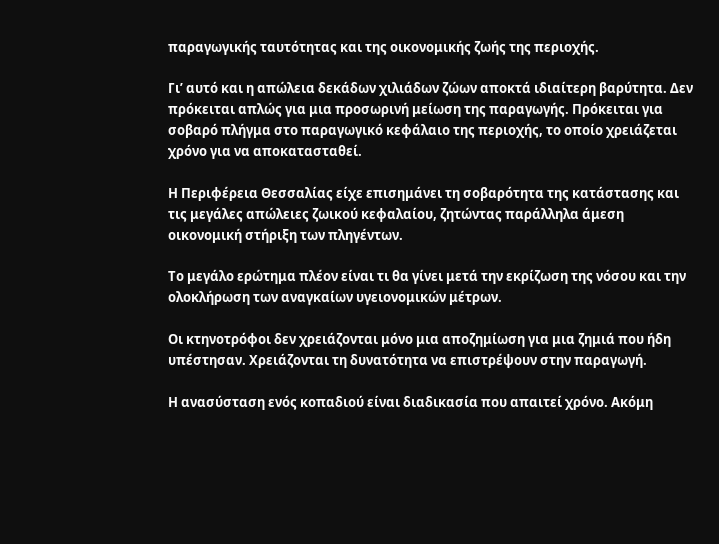παραγωγικής ταυτότητας και της οικονομικής ζωής της περιοχής.

Γι’ αυτό και η απώλεια δεκάδων χιλιάδων ζώων αποκτά ιδιαίτερη βαρύτητα. Δεν πρόκειται απλώς για μια προσωρινή μείωση της παραγωγής. Πρόκειται για σοβαρό πλήγμα στο παραγωγικό κεφάλαιο της περιοχής, το οποίο χρειάζεται χρόνο για να αποκατασταθεί.

Η Περιφέρεια Θεσσαλίας είχε επισημάνει τη σοβαρότητα της κατάστασης και τις μεγάλες απώλειες ζωικού κεφαλαίου, ζητώντας παράλληλα άμεση οικονομική στήριξη των πληγέντων.

Το μεγάλο ερώτημα πλέον είναι τι θα γίνει μετά την εκρίζωση της νόσου και την ολοκλήρωση των αναγκαίων υγειονομικών μέτρων.

Οι κτηνοτρόφοι δεν χρειάζονται μόνο μια αποζημίωση για μια ζημιά που ήδη υπέστησαν. Χρειάζονται τη δυνατότητα να επιστρέψουν στην παραγωγή.

Η ανασύσταση ενός κοπαδιού είναι διαδικασία που απαιτεί χρόνο. Ακόμη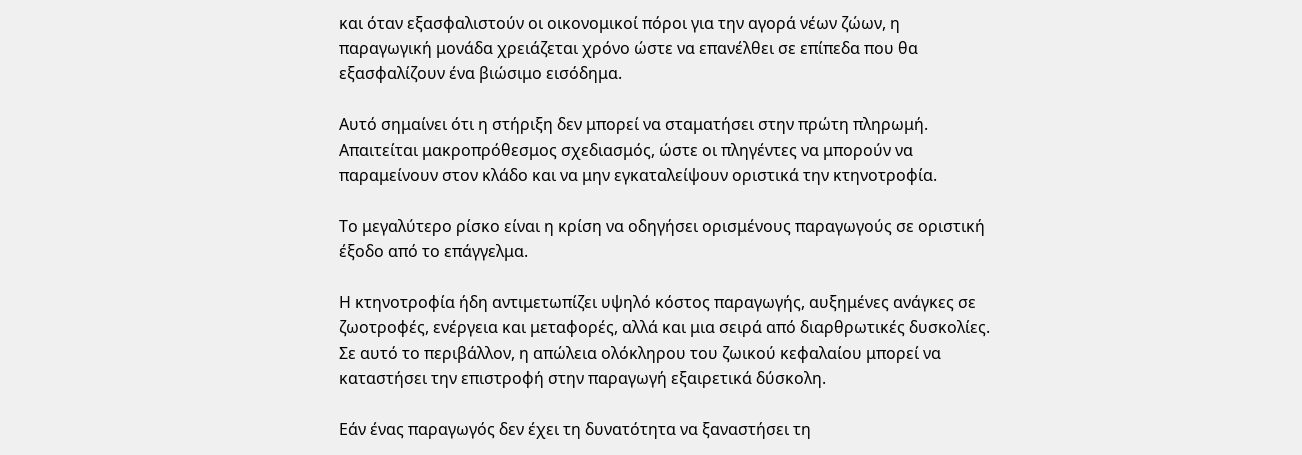και όταν εξασφαλιστούν οι οικονομικοί πόροι για την αγορά νέων ζώων, η παραγωγική μονάδα χρειάζεται χρόνο ώστε να επανέλθει σε επίπεδα που θα εξασφαλίζουν ένα βιώσιμο εισόδημα.

Αυτό σημαίνει ότι η στήριξη δεν μπορεί να σταματήσει στην πρώτη πληρωμή. Απαιτείται μακροπρόθεσμος σχεδιασμός, ώστε οι πληγέντες να μπορούν να παραμείνουν στον κλάδο και να μην εγκαταλείψουν οριστικά την κτηνοτροφία.

Το μεγαλύτερο ρίσκο είναι η κρίση να οδηγήσει ορισμένους παραγωγούς σε οριστική έξοδο από το επάγγελμα.

Η κτηνοτροφία ήδη αντιμετωπίζει υψηλό κόστος παραγωγής, αυξημένες ανάγκες σε ζωοτροφές, ενέργεια και μεταφορές, αλλά και μια σειρά από διαρθρωτικές δυσκολίες. Σε αυτό το περιβάλλον, η απώλεια ολόκληρου του ζωικού κεφαλαίου μπορεί να καταστήσει την επιστροφή στην παραγωγή εξαιρετικά δύσκολη.

Εάν ένας παραγωγός δεν έχει τη δυνατότητα να ξαναστήσει τη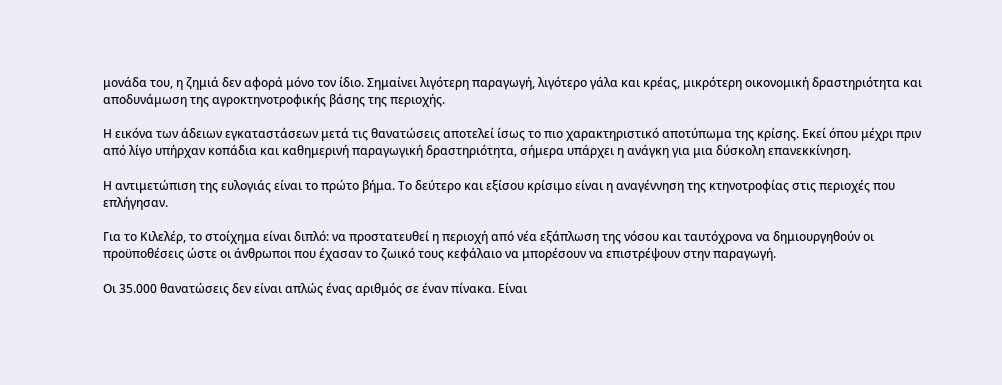μονάδα του, η ζημιά δεν αφορά μόνο τον ίδιο. Σημαίνει λιγότερη παραγωγή, λιγότερο γάλα και κρέας, μικρότερη οικονομική δραστηριότητα και αποδυνάμωση της αγροκτηνοτροφικής βάσης της περιοχής.

Η εικόνα των άδειων εγκαταστάσεων μετά τις θανατώσεις αποτελεί ίσως το πιο χαρακτηριστικό αποτύπωμα της κρίσης. Εκεί όπου μέχρι πριν από λίγο υπήρχαν κοπάδια και καθημερινή παραγωγική δραστηριότητα, σήμερα υπάρχει η ανάγκη για μια δύσκολη επανεκκίνηση.

Η αντιμετώπιση της ευλογιάς είναι το πρώτο βήμα. Το δεύτερο και εξίσου κρίσιμο είναι η αναγέννηση της κτηνοτροφίας στις περιοχές που επλήγησαν.

Για το Κιλελέρ, το στοίχημα είναι διπλό: να προστατευθεί η περιοχή από νέα εξάπλωση της νόσου και ταυτόχρονα να δημιουργηθούν οι προϋποθέσεις ώστε οι άνθρωποι που έχασαν το ζωικό τους κεφάλαιο να μπορέσουν να επιστρέψουν στην παραγωγή.

Οι 35.000 θανατώσεις δεν είναι απλώς ένας αριθμός σε έναν πίνακα. Είναι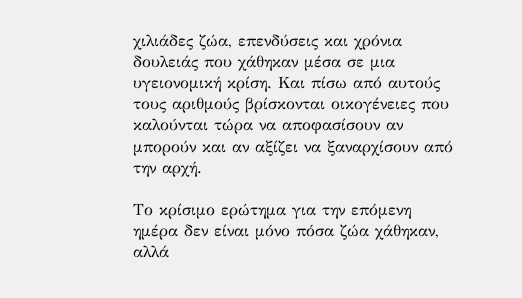χιλιάδες ζώα, επενδύσεις και χρόνια δουλειάς που χάθηκαν μέσα σε μια υγειονομική κρίση. Και πίσω από αυτούς τους αριθμούς βρίσκονται οικογένειες που καλούνται τώρα να αποφασίσουν αν μπορούν και αν αξίζει να ξαναρχίσουν από την αρχή.

Το κρίσιμο ερώτημα για την επόμενη ημέρα δεν είναι μόνο πόσα ζώα χάθηκαν, αλλά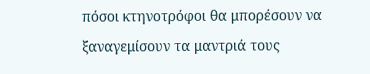πόσοι κτηνοτρόφοι θα μπορέσουν να ξαναγεμίσουν τα μαντριά τους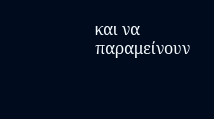και να παραμείνουν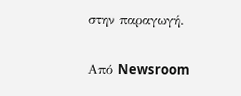στην παραγωγή.

Από Newsroom